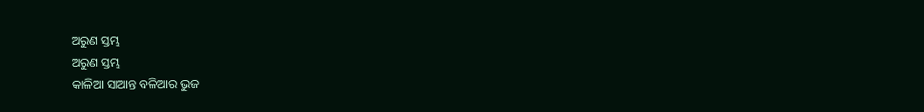ଅରୁଣ ସ୍ତମ୍ଭ
ଅରୁଣ ସ୍ତମ୍ଭ
କାଳିଆ ସାଆନ୍ତ ବଳିଆର ଭୁଜ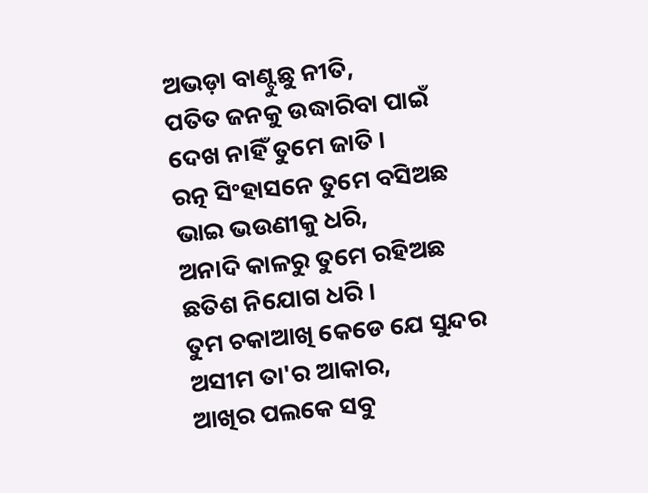ଅଭଡ଼ା ବାଣ୍ଟୁଛୁ ନୀତି,
ପତିତ ଜନକୁ ଉଦ୍ଧାରିବା ପାଇଁ
ଦେଖ ନାହିଁ ତୁମେ ଜାତି ।
ରତ୍ନ ସିଂହାସନେ ତୁମେ ବସିଅଛ
ଭାଇ ଭଉଣୀକୁ ଧରି,
ଅନାଦି କାଳରୁ ତୁମେ ରହିଅଛ
ଛତିଶ ନିଯୋଗ ଧରି ।
ତୁମ ଚକାଆଖି କେଡେ ଯେ ସୁନ୍ଦର
ଅସୀମ ତା'ର ଆକାର,
ଆଖିର ପଲକେ ସବୁ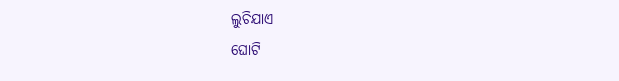ଲୁଚିଯାଏ
ଘୋଟି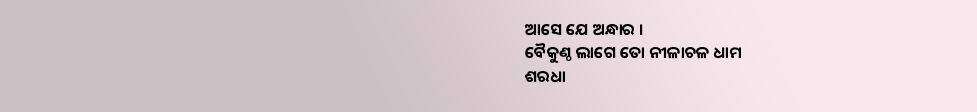ଆସେ ଯେ ଅନ୍ଧାର ।
ବୈକୁଣ୍ଠ ଲାଗେ ତୋ ନୀଳାଚଳ ଧାମ
ଶରଧା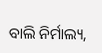ବାଲି ନିର୍ମାଲ୍ୟ,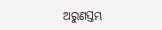ଅରୁଣସ୍ତମ୍ଭ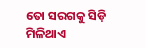ତୋ ସରଗକୁ ସିଡ଼ି
ମିଳିଥାଏ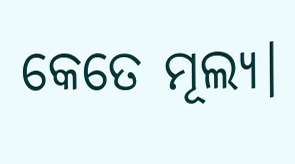କେତେ ମୂଲ୍ୟ।